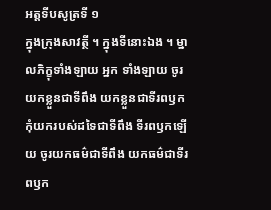អត្តទីបសូត្រទី ១
ក្នុងក្រុងសាវត្ថី ។ ក្នុងទីនោះឯង ។ ម្នាលភិក្ខុទាំងឡាយ អ្នក ទាំងឡាយ ចូរយកខ្លួនជាទីពឹង យកខ្លួនជាទីរពឫក កុំយករបស់ដទៃជាទីពឹង ទីរពឫកឡើយ ចូរយកធម៌ជាទីពឹង យកធម៌ជាទីរពឫក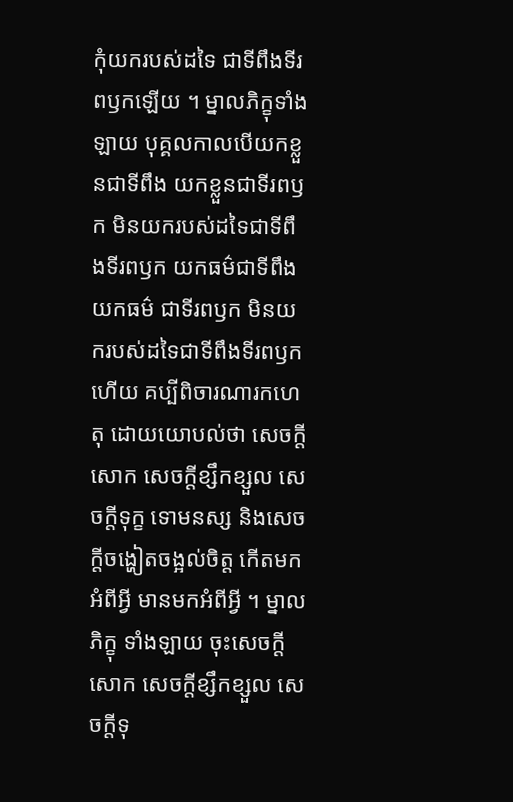កុំយករបស់ដទៃ ជាទីពឹងទីរពឫកឡើយ ។ ម្នាលភិក្ខុទាំងឡាយ បុគ្គលកាលបើយកខ្លួនជាទីពឹង យកខ្លួនជាទីរពឫក មិនយករបស់ដទៃជាទីពឹងទីរពឫក យកធម៌ជាទីពឹង យកធម៌ ជាទីរពឫក មិនយករបស់ដទៃជាទីពឹងទីរពឫកហើយ គប្បីពិចារណារកហេតុ ដោយយោបល់ថា សេចក្តីសោក សេចក្តីខ្សឹកខ្សួល សេចក្តីទុក្ខ ទោមនស្ស និងសេចក្តីចង្ហៀតចង្អល់ចិត្ត កើតមកអំពីអ្វី មានមកអំពីអ្វី ។ ម្នាលភិក្ខុ ទាំងឡាយ ចុះសេចក្តីសោក សេចក្តីខ្សឹកខ្សួល សេចក្តីទុ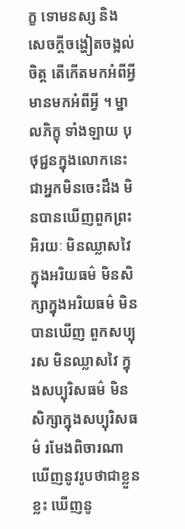ក្ខ ទោមនស្ស និង សេចក្តីចង្ហៀតចង្អល់ចិត្ត តើកើតមកអំពីអ្វី មានមកអំពីអ្វី ។ ម្នាលភិក្ខុ ទាំងឡាយ បុថុជ្ជនក្នុងលោកនេះ ជាអ្នកមិនចេះដឹង មិនបានឃើញពួកព្រះ អិរយៈ មិនឈ្លាសវៃក្នុងអរិយធម៌ មិនសិក្សាក្នុងអរិយធម៌ មិនបានឃើញ ពួកសប្បុរស មិនឈ្លាសវៃ ក្នុងសប្បុរិសធម៌ មិនសិក្សាក្នុងសប្បុរិសធម៌ រមែងពិចារណាឃើញនូវរូបថាជាខ្លួនខ្លះ ឃើញនូ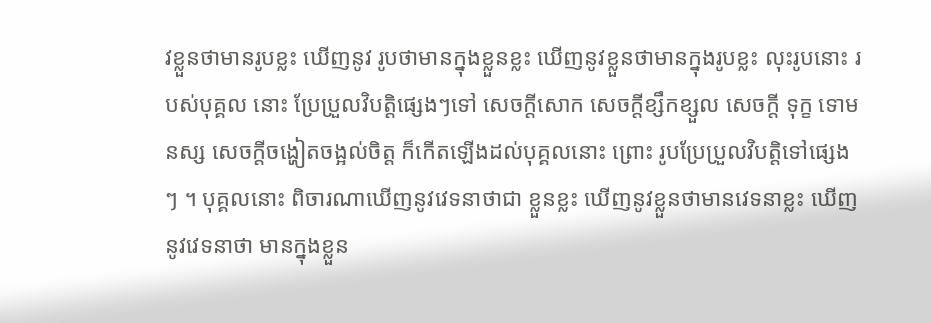វខ្លួនថាមានរូបខ្លះ ឃើញនូវ រូបថាមានក្នុងខ្លួនខ្លះ ឃើញនូវខ្លួនថាមានក្នុងរូបខ្លះ លុះរូបនោះ របស់បុគ្គល នោះ ប្រែប្រួលវិបត្តិផ្សេងៗទៅ សេចក្តីសោក សេចក្តីខ្សឹកខ្សួល សេចក្តី ទុក្ខ ទោមនស្ស សេចក្តីចង្ហៀតចង្អល់ចិត្ត ក៏កើតឡើងដល់បុគ្គលនោះ ព្រោះ រូបប្រែប្រួលវិបត្តិទៅផ្សេងៗ ។ បុគ្គលនោះ ពិចារណាឃើញនូវវេទនាថាជា ខ្លួនខ្លះ ឃើញនូវខ្លួនថាមានវេទនាខ្លះ ឃើញនូវវេទនាថា មានក្នុងខ្លួន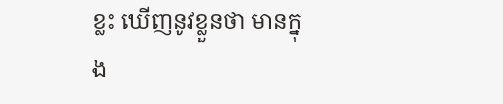ខ្លះ ឃើញនូវខ្លួនថា មានក្នុង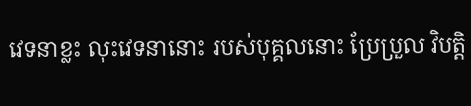វេទនាខ្លះ លុះវេទនានោះ របស់បុគ្គលនោះ ប្រែប្រួល វិបត្តិ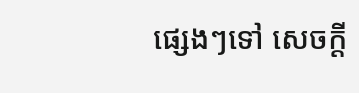ផ្សេងៗទៅ សេចក្តី